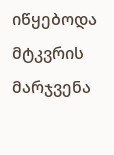იწყებოდა მტკვრის მარჯვენა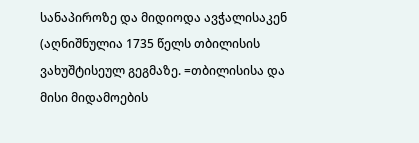სანაპიროზე და მიდიოდა ავჭალისაკენ (აღნიშნულია 1735 წელს თბილისის ვახუშტისეულ გეგმაზე. =თბილისისა და მისი მიდამოების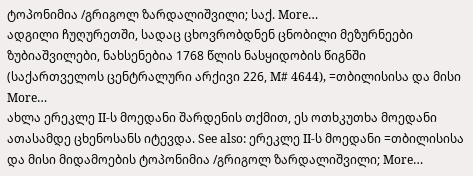ტოპონიმია /გრიგოლ ზარდალიშვილი; საქ. More…
ადგილი ჩუღურეთში, სადაც ცხოვრობდნენ ცნობილი მეზურნეები ზუბიაშვილები, ნახსენებია 1768 წლის ნასყიდობის წიგნში (საქართველოს ცენტრალური არქივი 226, M# 4644), =თბილისისა და მისი More…
ახლა ერეკლე II-ს მოედანი შარდენის თქმით, ეს ოთხკუთხა მოედანი ათასამდე ცხენოსანს იტევდა. See also: ერეკლე II-ს მოედანი =თბილისისა და მისი მიდამოების ტოპონიმია /გრიგოლ ზარდალიშვილი; More…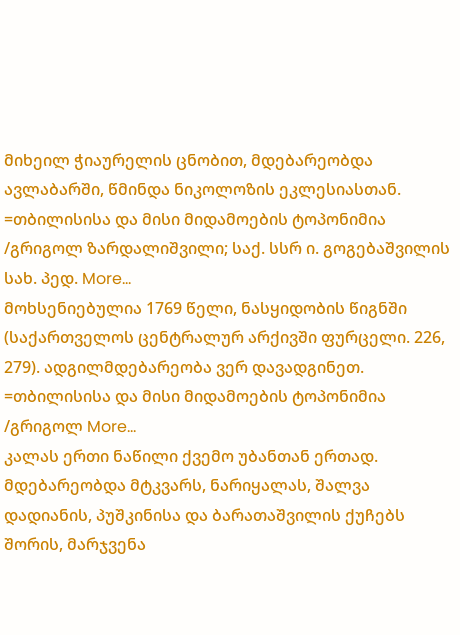მიხეილ ჭიაურელის ცნობით, მდებარეობდა ავლაბარში, წმინდა ნიკოლოზის ეკლესიასთან. =თბილისისა და მისი მიდამოების ტოპონიმია /გრიგოლ ზარდალიშვილი; საქ. სსრ ი. გოგებაშვილის სახ. პედ. More…
მოხსენიებულია 1769 წელი, ნასყიდობის წიგნში (საქართველოს ცენტრალურ არქივში ფურცელი. 226, 279). ადგილმდებარეობა ვერ დავადგინეთ. =თბილისისა და მისი მიდამოების ტოპონიმია /გრიგოლ More…
კალას ერთი ნაწილი ქვემო უბანთან ერთად. მდებარეობდა მტკვარს, ნარიყალას, შალვა დადიანის, პუშკინისა და ბარათაშვილის ქუჩებს შორის, მარჯვენა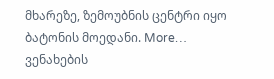მხარეზე, ზემოუბნის ცენტრი იყო ბატონის მოედანი. More…
ვენახების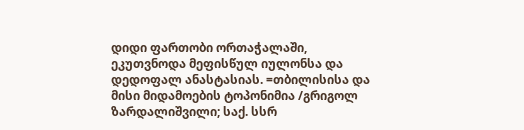დიდი ფართობი ორთაჭალაში, ეკუთვნოდა მეფისწულ იულონსა და დედოფალ ანასტასიას. =თბილისისა და მისი მიდამოების ტოპონიმია /გრიგოლ ზარდალიშვილი; საქ. სსრ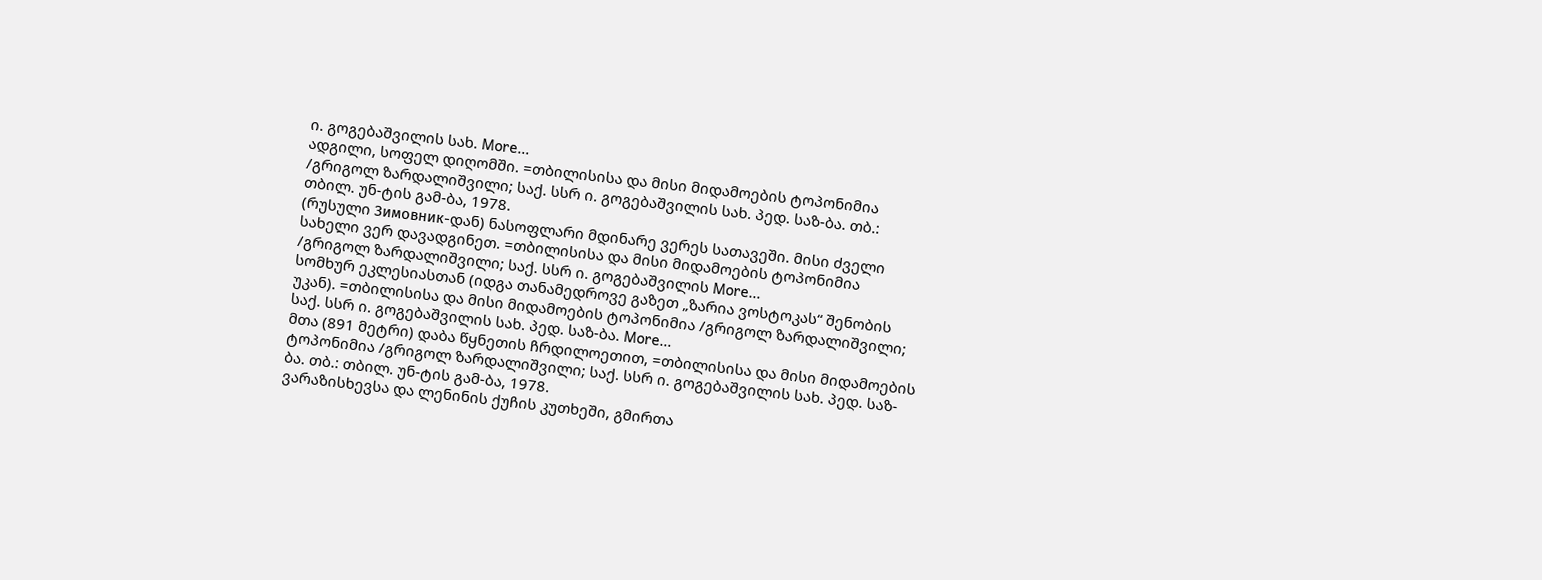ი. გოგებაშვილის სახ. More…
ადგილი, სოფელ დიღომში. =თბილისისა და მისი მიდამოების ტოპონიმია /გრიგოლ ზარდალიშვილი; საქ. სსრ ი. გოგებაშვილის სახ. პედ. საზ-ბა. თბ.: თბილ. უნ-ტის გამ-ბა, 1978.
(რუსული Зимовник-დან) ნასოფლარი მდინარე ვერეს სათავეში. მისი ძველი სახელი ვერ დავადგინეთ. =თბილისისა და მისი მიდამოების ტოპონიმია /გრიგოლ ზარდალიშვილი; საქ. სსრ ი. გოგებაშვილის More…
სომხურ ეკლესიასთან (იდგა თანამედროვე გაზეთ „ზარია ვოსტოკას“ შენობის უკან). =თბილისისა და მისი მიდამოების ტოპონიმია /გრიგოლ ზარდალიშვილი; საქ. სსრ ი. გოგებაშვილის სახ. პედ. საზ-ბა. More…
მთა (891 მეტრი) დაბა წყნეთის ჩრდილოეთით, =თბილისისა და მისი მიდამოების ტოპონიმია /გრიგოლ ზარდალიშვილი; საქ. სსრ ი. გოგებაშვილის სახ. პედ. საზ-ბა. თბ.: თბილ. უნ-ტის გამ-ბა, 1978.
ვარაზისხევსა და ლენინის ქუჩის კუთხეში, გმირთა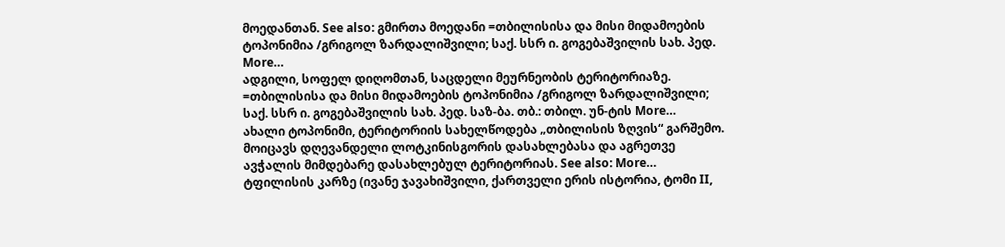მოედანთან. See also: გმირთა მოედანი =თბილისისა და მისი მიდამოების ტოპონიმია /გრიგოლ ზარდალიშვილი; საქ. სსრ ი. გოგებაშვილის სახ. პედ. More…
ადგილი, სოფელ დიღომთან, საცდელი მეურნეობის ტერიტორიაზე. =თბილისისა და მისი მიდამოების ტოპონიმია /გრიგოლ ზარდალიშვილი; საქ. სსრ ი. გოგებაშვილის სახ. პედ. საზ-ბა. თბ.: თბილ. უნ-ტის More…
ახალი ტოპონიმი, ტერიტორიის სახელწოდება „თბილისის ზღვის“ გარშემო. მოიცავს დღევანდელი ლოტკინისგორის დასახლებასა და აგრეთვე ავჭალის მიმდებარე დასახლებულ ტერიტორიას. See also: More…
ტფილისის კარზე (ივანე ჯავახიშვილი, ქართველი ერის ისტორია, ტომი II,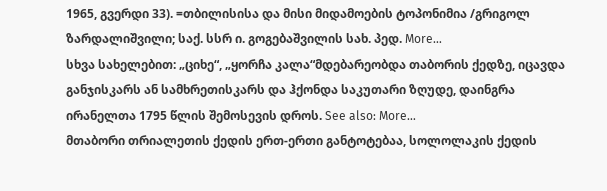1965, გვერდი 33). =თბილისისა და მისი მიდამოების ტოპონიმია /გრიგოლ ზარდალიშვილი; საქ. სსრ ი. გოგებაშვილის სახ. პედ. More…
სხვა სახელებით: „ციხე“, „ყორჩა კალა“მდებარეობდა თაბორის ქედზე, იცავდა განჯისკარს ან სამხრეთისკარს და ჰქონდა საკუთარი ზღუდე, დაინგრა ირანელთა 1795 წლის შემოსევის დროს. See also: More…
მთაბორი თრიალეთის ქედის ერთ-ერთი განტოტებაა, სოლოლაკის ქედის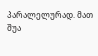პარალელურად. მათ შუა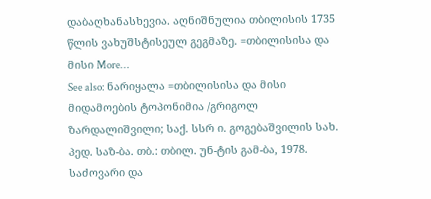დაბაღხანასხევია. აღნიშნულია თბილისის 1735 წლის ვახუშსტისეულ გეგმაზე. =თბილისისა და მისი More…
See also: ნარიყალა =თბილისისა და მისი მიდამოების ტოპონიმია /გრიგოლ ზარდალიშვილი; საქ. სსრ ი. გოგებაშვილის სახ. პედ. საზ-ბა. თბ.: თბილ. უნ-ტის გამ-ბა, 1978.
საძოვარი და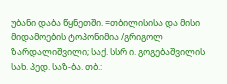უბანი დაბა წყნეთში. =თბილისისა და მისი მიდამოების ტოპონიმია /გრიგოლ ზარდალიშვილი; საქ. სსრ ი. გოგებაშვილის სახ. პედ. საზ-ბა. თბ.: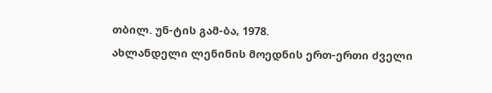თბილ. უნ-ტის გამ-ბა, 1978.
ახლანდელი ლენინის მოედნის ერთ-ერთი ძველი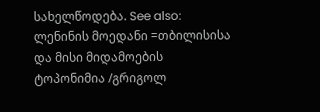სახელწოდება. See also: ლენინის მოედანი =თბილისისა და მისი მიდამოების ტოპონიმია /გრიგოლ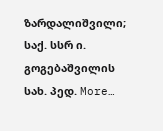ზარდალიშვილი; საქ. სსრ ი. გოგებაშვილის სახ. პედ. More…